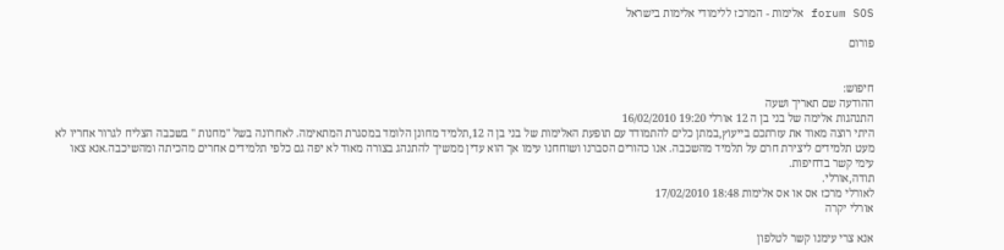forum SOS אלימות - המרכז ללימודי אלימות בישראל

פורום


חיפוש:
ההודעה שם תאריך ושעה
התנהגות אלימה של בני בן ה 12 אורלי 19:20 16/02/2010
היתי רוצה מאוד את עזרתכם בייעוץ,במתן כלים להתמודד עם תופעת האלימות של בני בן ה 12,תלמיד מחונן הלומד במסגרת המתאימה. לאחרונה בשל "מחנות " בשכבה הצליח לגרור אחריו לא מעט תלמידים ליצירת חרם על תלמיד מהשכבה. אנו כהורים הסברנו ושוחחנו עימו אך הוא עדין ממשיך להתנהג בצורה מאוד לא יפה גם כלפי תלמידים אחרים מהכיתה ומהשיכבה.אנא צאו עימי קשר בדחיפות.
תודה,אורלי.
לאורלי מרכז אס או אס אלימות 18:48 17/02/2010
אורלי יקרה

אנא צרי עימנו קשר לטלפון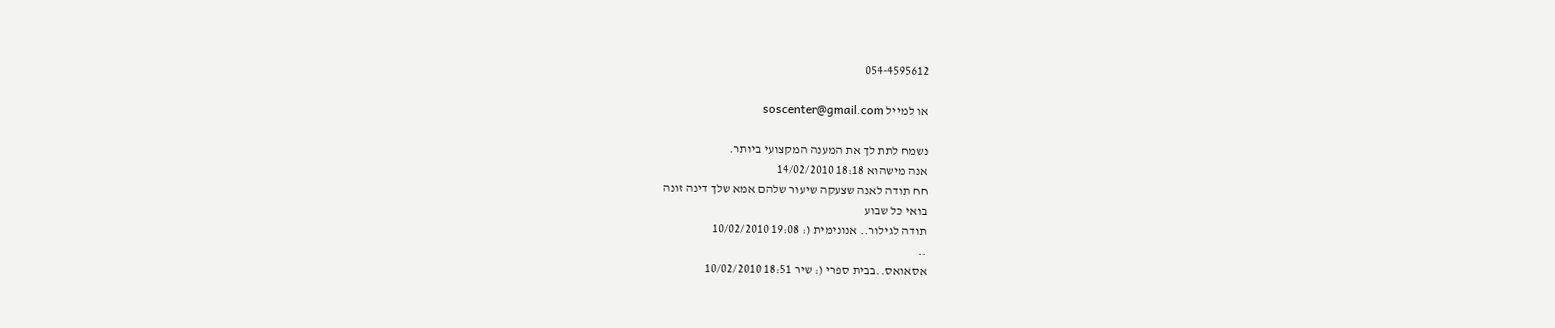054-4595612

או למייל soscenter@gmail.com

נשמח לתת לך את המענה המקצועי ביותר.
אנה מישהוא 18:18 14/02/2010
חח תודה לאנה שצעקה שיעור שלהם אמא שלך דינה זונה
בואי כל שבוע
תודה לגילור.. אנונימית (: 19:08 10/02/2010
..
אסאואס..בבית ספרי (: שיר 18:51 10/02/2010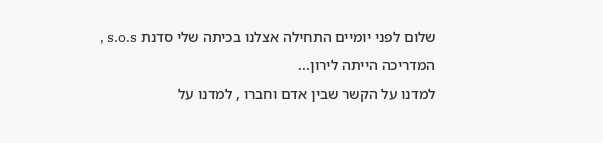שלום לפני יומיים התחילה אצלנו בכיתה שלי סדנת s.o.s ,
המדריכה הייתה לירון...
למדנו על הקשר שבין אדם וחברו , למדנו על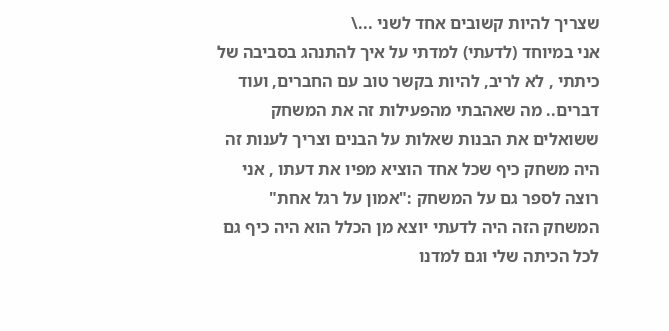שצריך להיות קשובים אחד לשני ...\
אני במיוחד (לדעתי) למדתי על איך להתנהג בסביבה של כיתתי , לא לריב, להיות בקשר טוב עם החברים, ועוד דברים.. מה שאהבתי מהפעילות זה את המשחק ששואלים את הבנות שאלות על הבנים וצריך לענות זה היה משחק כיף שכל אחד הוציא מפיו את דעתו , אני רוצה לספר גם על המשחק :"אמון על רגל אחת" המשחק הזה היה לדעתי יוצא מן הכלל הוא היה כיף גם לכל הכיתה שלי וגם למדנו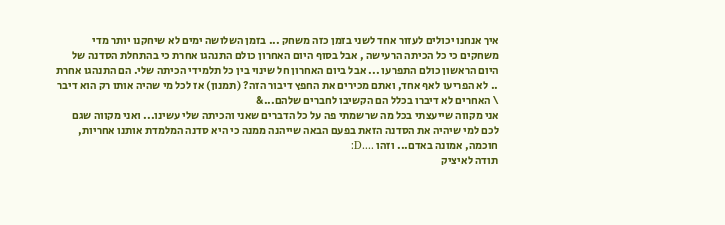איך אנחנו יכולים לעזור אחד לשני בזמן כזה משחק ... בזמן השלושה ימים לא שיחקנו יותר מדי משחקים כי כל הכיתה הרעישה , אבל בסוף היום האחרון כולם התנהגו אחרת כי בהתחלת הסדנה של היום הראשון כולם התפרעו ... אבל ביום האחרון חל שינוי בין כל תלמידי הכיתה שלי. הם התנהגו אחרת .. לא הפריעו לאף אחד, ואתם מכירים את החפץ דיבור הזה? (תמנון) אז לכל מי שהיה אותו רק הוא דיבר \ האחרים לא דיברו בכלל הם הקשיבו לחברים שלהם...&
אני מקווה שייעצתי בכל מה שרשמתי פה על כל הדברים שאני והכיתה שלי עשינו... ואני מקווה שגם לכם למי שיהיה את הסדנה הזאת בפעם הבאה שייהנה ממנה כי היא סדנה המלמדת אותנו אחריות, חוכמה, אמונה באדם... וזהו ....D:
תודה לאיציק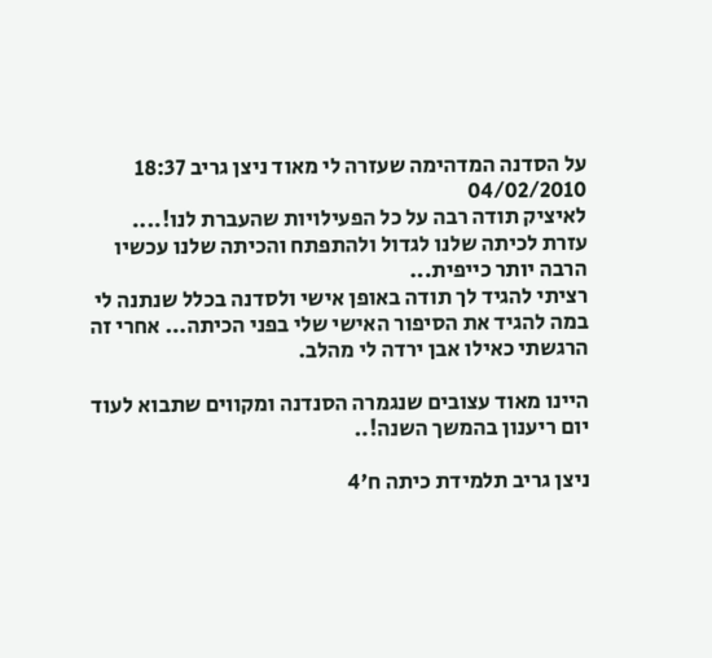על הסדנה המדהימה שעזרה לי מאוד ניצן גריב 18:37 04/02/2010
לאיציק תודה רבה על כל הפעילויות שהעברת לנו!....
עזרת לכיתה שלנו לגדול ולהתפתח והכיתה שלנו עכשיו הרבה יותר כייפית...
רציתי להגיד לך תודה באופן אישי ולסדנה בכלל שנתנה לי במה להגיד את הסיפור האישי שלי בפני הכיתה... אחרי זה הרגשתי כאילו אבן ירדה לי מהלב.

היינו מאוד עצובים שנגמרה הסנדנה ומקווים שתבוא לעוד יום ריענון בהמשך השנה!..

ניצן גריב תלמידת כיתה ח'4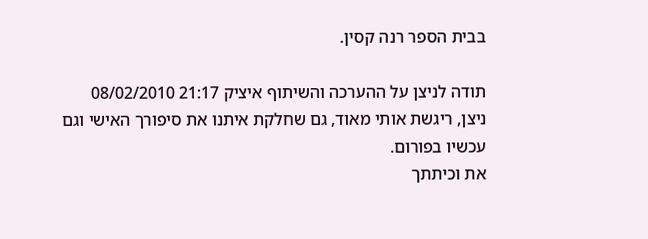בבית הספר רנה קסין.

תודה לניצן על ההערכה והשיתוף איציק 21:17 08/02/2010
ניצן, ריגשת אותי מאוד, גם שחלקת איתנו את סיפורך האישי וגם עכשיו בפורום.
את וכיתתך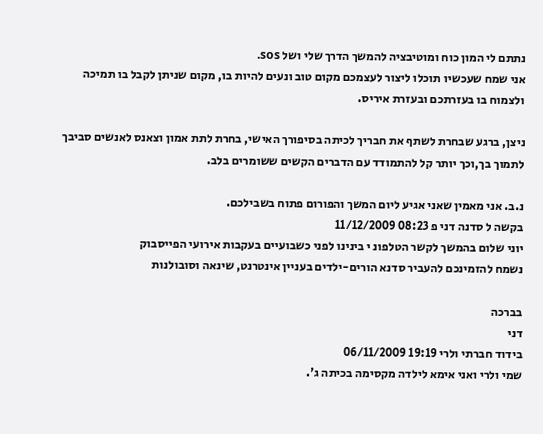נתתם לי המון כוח ומוטיבציה להמשך הדרך שלי ושל sos.
אני שמח שעכשיו תוכלו ליצור לעצמכם מקום טוב ונעים להיות בו, מקום שניתן לקבל בו תמיכה ולצמוח בו בעזרתכם ובעזרת איריס.

ניצן, ברגע שבחרת לשתף את חבריך לכיתה בסיפורך האישי, בחרת לתת אמון וצאנס לאנשים סביבך לתמוך בך,וכך יותר קל להתמודד עם הדברים הקשים ששומרים בלב.

נ.ב. אני מאמין שאני אגיע ליום המשך והפורום פתוח בשבילכם.
בקשה ל סדנה דני פ 08:23 11/12/2009
יוני שלום בהמשך לקשר הטלפונ י בינינו לפני כשבועיים בעקבות אירועי הפייסבוק
נשמח להזמינכם להעביר סדנא הורים-ילדים בעניין אינטרנט, שינאה וסובולנות

בברכה
דני
בידוד חברתי ולרי 19:19 06/11/2009
שמי ולרי ואני אימא לילדה מקסימה בכיתה ג'.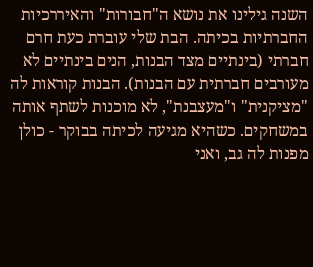השנה גילינו את נושא ה"חבורות" והאיררכיות החברתיות בכיתה. הבת שלי עוברת כעת חרם חברתי (בינתיים מצד הבנות, הנים בינתיים לא מעורבים חברתית עם הבנות). הבנות קוראות לה "מציקנית" ו"מעצבנת", לא מוכנות לשתף אותה במשחקים. כשהיא מגיעה לכיתה בבוקר - כולן מפנות לה גב, ואני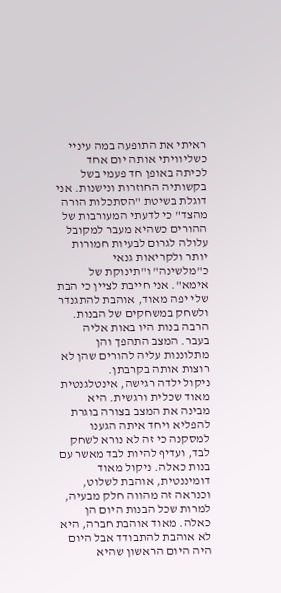ראיתי את התופעה במה עיניי כשליוויתי אותה יום אחד לכיתה באופן חד פעמי בשל בקשותיה החוזרות ונישנות. אני דוגלת בשיטת "הסתכלות הורה מהצד" כי לדעתי המעורבות של ההורים כשהיא מעבר למקובל עלולה לגרום לבעיות חמורות יותר ולקריאות גנאי כ"מלשינה" ו"תינוקת של אימא". אני חייבת לציין כי הבת שלי יפה מאוד, אוהבת להתגנדר ולשחק במשחקים של הבנות. הרבה בנות היו באות אליה בעבר. המצב התהפך והן מתלוננות עליה להורים שהן לא רוצות אותה בקרבתן.
ניקול ילדה רגישה, אינטלגנטית מאוד שכלית ורגשית. היא מבינה את המצב בצורה בוגרת להפליא ויחד איתה הגענו למסקנה כי זה לא נורא לשחק לבד, ועדיף להיות לבד מאשר עם בנות כאלה. ניקול מאוד דומיננטית, אוהבת לשלוט, וכנראה זה מהווה חלק מבעיה, למרות שכל הבנות היום הן כאלה. מאוד אוהבת חברה, היא לא אוהבת להתבודד אבל היום היה היום הראשון שהיא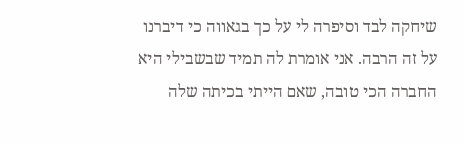שיחקה לבד וסיפרה לי על כך בגאווה כי דיברנו על זה הרבה. אני אומרת לה תמיד שבשבילי היא החברה הכי טובה, שאם הייתי בכיתה שלה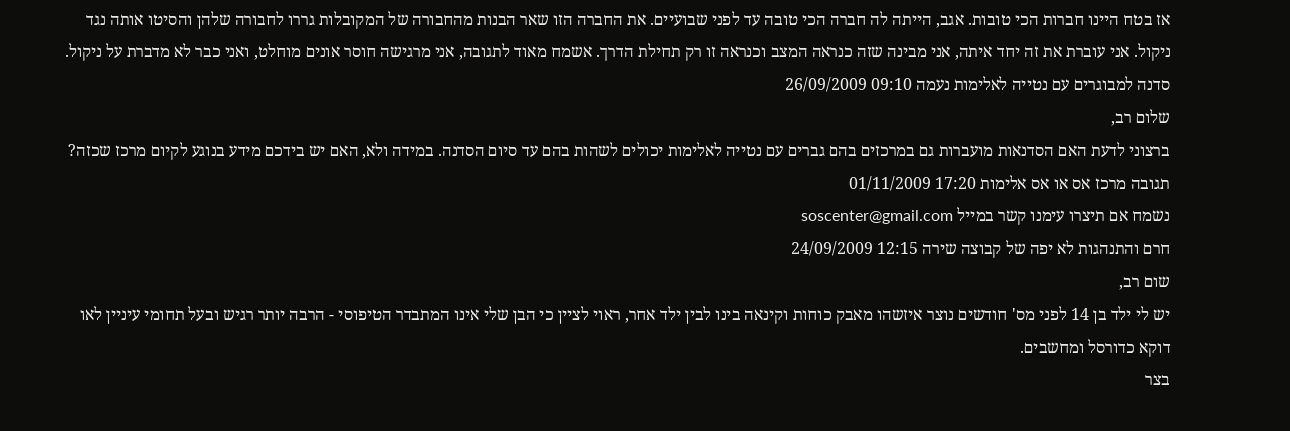אז בטח היינו חברות הכי טובות. אגב, הייתה לה חברה הכי טובה עד לפני שבועיים. את החברה הזו שאר הבנות מהחבורה של המקובלות גררו לחבורה שלהן והסיטו אותה נגד ניקול. אני עוברת את זה יחד איתה, אני מבינה שזה כנראה המצב וכנראה זו רק תחילת הדרך. אשמח מאוד לתגובה, אני מרגישה חוסר אונים מוחלט, ואני כבר לא מדברת על ניקול.
סדנה למבוגרים עם נטייה לאלימות נעמה 09:10 26/09/2009
שלום רב,
ברצוני לדעת האם הסדנאות מועברות גם במרכזים בהם גברים עם נטייה לאלימות יכולים לשהות בהם עד סיום הסדנה. במידה ולא, האם יש בידכם מידע בנוגע לקיום מרכז שכזה?
תגובה מרכז אס או אס אלימות 17:20 01/11/2009
נשמח אם תיצרו עימנו קשר במייל soscenter@gmail.com
חרם והתנהגות לא יפה של קבוצה שירה 12:15 24/09/2009
שום רב,
יש לי ילד בן 14 לפני מס' חודשים נוצר איזשהו מאבק כוחות וקינאה בינו לבין ילד אחר, ראוי לציין כי הבן שלי אינו המתבדר הטיפוסי - הרבה יותר רגיש ובעל תחומי עיניין לאו דוקא כדורסל ומחשבים.
בצר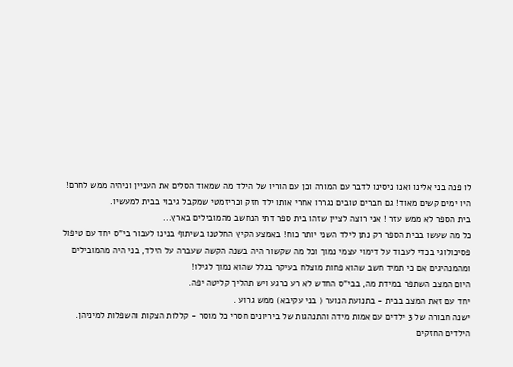לו פנה בני אלינו ואנו ניסינו לדבר עם המורה וכן עם הוריו של הילד מה שמאוד הסלים את העניין וניהיה ממש לחרם!
היו ימים קשים מאוד! גם חברים טובים נגררו אחרי אותו ילד חזק וכריזמטי שמקבל גיבוי בבית למעשיו.
בית הספר לא ממש עזר ! אני רוצה לציין שזהו בית ספר דתי הנחשב מהמובילים בארץ...
כל מה שעשו בבית הספר רק נתן לילד השני יותר כוח! באמצע הקיץ החלטנו בשיתוף בנינו לעבור בי"ס יחד עם טיפול פסיכולוגי בכדי לעבוד על דימוי עצמי נמוך וכל מה שקשור היה בשנה הקשה שעברה על הילד, בני היה מהמובילים ומהמנהיגים אם כי תמיד חשב שהוא פחות מוצלח בעיקר בגלל שהוא נמוך לגילו!
היום המצב השתפר במידת מה, בבי"ס החדש לא רע כרגע ויש תהליך קליטה יפה.
יחד עם זאת המצב בבית - בתנועת הנוער ( בני עקיבא) ממש גרוע .
ישנה חבורה של 3 ילדים עם אמות מידה והתנהגות של ביריונים חסרי כל מוסר - קללות הצקות והשפלות למיניהן.
הילדים החזקים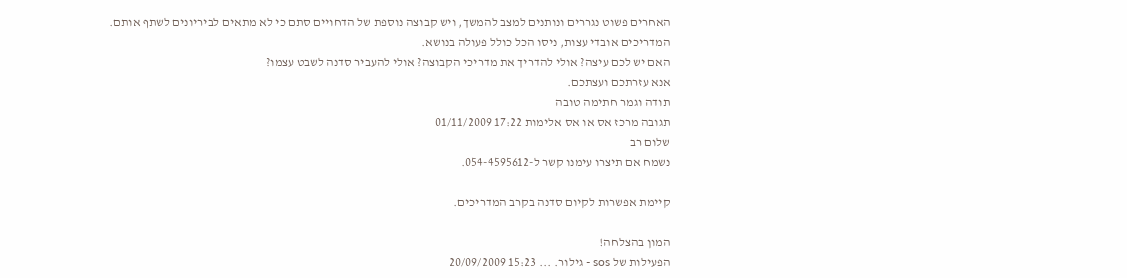האחרים פשוט נגררים ונותנים למצב להמשך, ויש קבוצה נוספת של הדחויים סתם כי לא מתאים לביריונים לשתף אותם.
המדריכים אובדי עצות, ניסו הכל כולל פעולה בנושא.
האם יש לכם עיצה? אולי להדריך את מדריכי הקבוצה? אולי להעביר סדנה לשבט עצמו?
אנא עזרתכם ועצתכם.
תודה וגמר חתימה טובה
תגובה מרכז אס או אס אלימות 17:22 01/11/2009
שלום רב
נשמח אם תיצרו עימנו קשר ל-054-4595612.

קיימת אפשרות לקיום סדנה בקרב המדריכים.

המון בהצלחה!
הפעילות של sos - גילור. ... 15:23 20/09/2009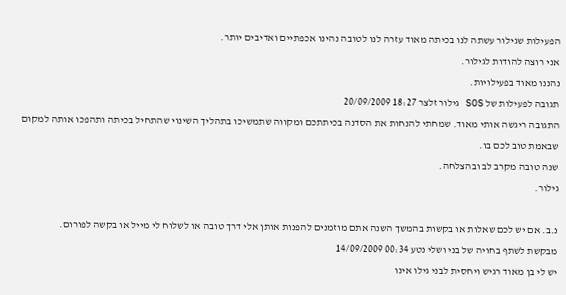הפעילות שגילור עשתה לנו בכיתה מאוד עזרה לנו לטובה נהינו אכפתיים ואדיבים יותר.
אני רוצה להודות לגילור.
נהננו מאוד בפעילויות.
תגובה לפעילות של SOS גילור זלצר 18:27 20/09/2009
התגובה ריגשה אותי מאוד. שמחתי להנחות את הסדנה בכיתתכם ומקווה שתמשיכו בתהליך השינוי שהתחיל בכיתה ותהפכו אותה למקום שבאמת טוב לכם בו.
שנה טובה מקרב לב ובהצלחה.
גילור.

נ.ב. אם יש לכם שאלות או בקשות בהמשך השנה אתם מוזמנים להפנות אותן אלי דרך טובה או לשלוח לי מייל או בקשה לפורום.
מבקשת לשתף בחויה של בני ושלי נטע 00:34 14/09/2009
יש לי בן מאוד רגיש ויחסית לבני גילו אינו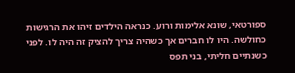ספורטאי, שונא אלימות ורוע. כנראה הילדים זיהו את הרגישות כחולשה. היו לו חברים אך כשהיה צריך להציק זה היה לו. לפני כשנתיים חליתי, בני תפס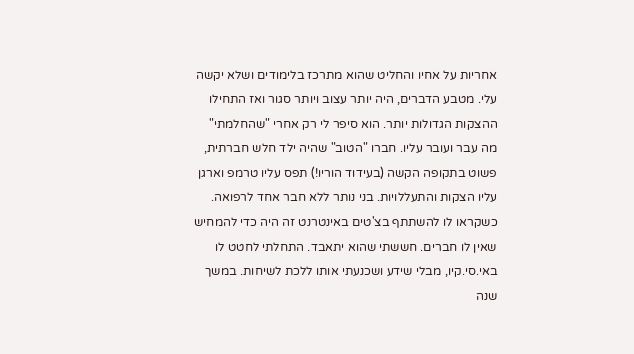אחריות על אחיו והחליט שהוא מתרכז בלימודים ושלא יקשה עלי. מטבע הדברים, היה יותר עצוב ויותר סגור ואז התחילו ההצקות הגדולות יותר. הוא סיפר לי רק אחרי "שהחלמתי" מה עבר ועובר עליו. חברו "הטוב" שהיה ילד חלש חברתית, פשוט בתקופה הקשה (בעידוד הוריו!) תפס עליו טרמפ וארגן עליו הצקות והתעללויות. בני נותר ללא חבר אחד לרפואה. כשקראו לו להשתתף בצ'טים באינטרנט זה היה כדי להמחיש שאין לו חברים. חששתי שהוא יתאבד. התחלתי לחטט לו באי.סי.קיו, מבלי שידע ושכנעתי אותו ללכת לשיחות. במשך שנה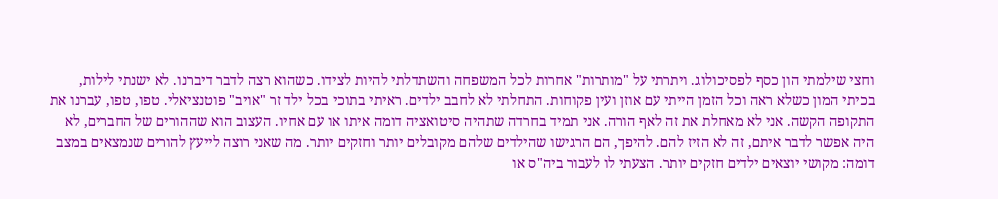וחצי שילמתי הון כסף לפסיכולוג. ויתרתי על "מותרות" אחרות לכל המשפחה והשתדלתי להיות לצידו. כשהוא רצה לדבר דיברנו. לא ישנתי לילות, בכיתי המון כשלא ראה וכל הזמן הייתי עם אוזן ועין פקוחות. התחלתי לא לחבב ילדים. ראיתי בתוכי בכל ילד זר "אויב" פוטנציאלי. טפו, טפו, עברנו את התקופה הקשה. אני לא מאחלת את זה לאף הורה. אני תמיד בחרדה שתהיה סיטואציה דומה איתו או עם אחיו. העצוב הוא שההורים של החברים, לא היה אפשר לדבר איתם, זה לא הזיז להם. להיפך, הם הרגישו שהילדים שלהם מקובלים יותר וחזקים יותר. מה שאני רוצה לייעץ להורים שנמצאים במצב דומה: מקושי יוצאים ילדים חזקים יותר. הצעתי לו לעבור ביה"ס או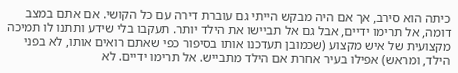כיתה הוא סירב, אך אם היה מבקש הייתי גם עוברת דירה עם כל הקושי. אם אתם במצב דומה, אל תרימו ידיים, אבל גם אל תביישו את הילד יותר. תעקבו בלי שידע ותתנו לו תמיכה מקצועית של איש מקצוע (שכמובן תעדכנו אותו בסיפור כפי שאתם רואים אותו, לא בפני הילד, ומראש) אפילו בעיר אחרת אם הילד מתבייש. אל תרימו ידיים. לא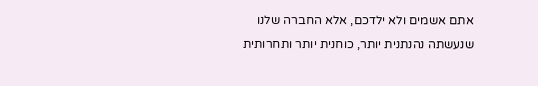אתם אשמים ולא ילדכם, אלא החברה שלנו שנעשתה נהנתנית יותר, כוחנית יותר ותחרותית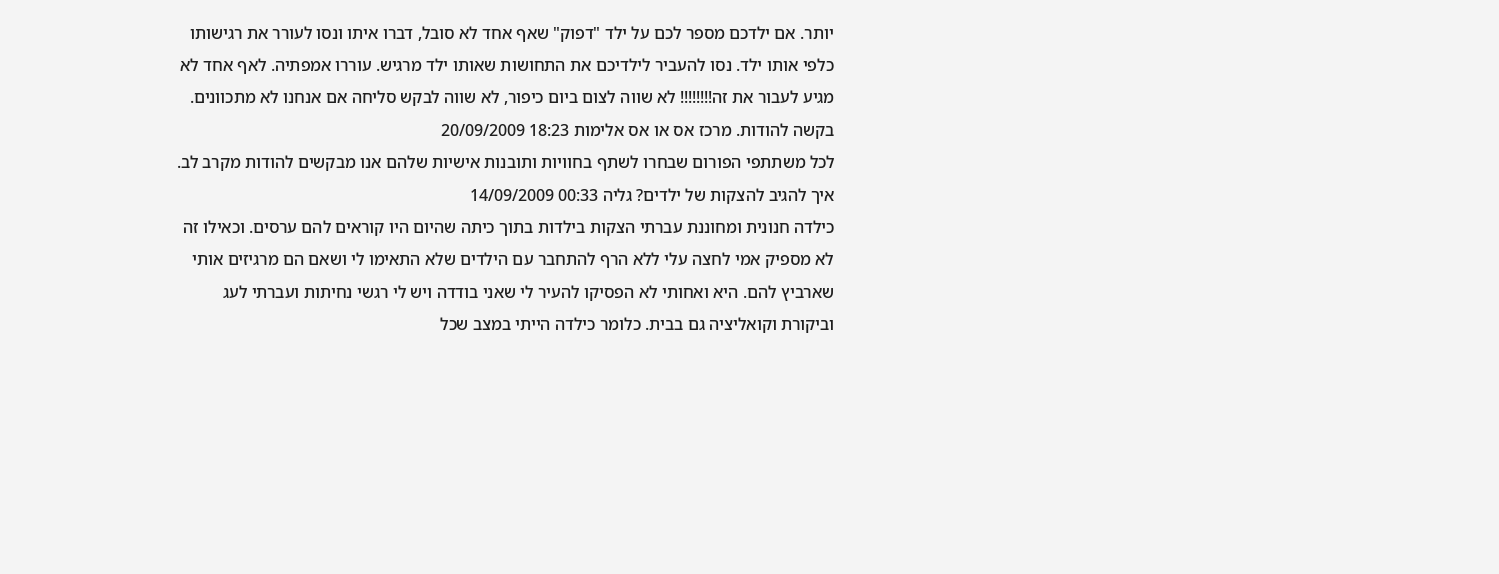יותר. אם ילדכם מספר לכם על ילד "דפוק" שאף אחד לא סובל, דברו איתו ונסו לעורר את רגישותו כלפי אותו ילד. נסו להעביר לילדיכם את התחושות שאותו ילד מרגיש. עוררו אמפתיה. לאף אחד לא מגיע לעבור את זה!!!!!!!! לא שווה לצום ביום כיפור, לא שווה לבקש סליחה אם אנחנו לא מתכוונים.
בקשה להודות. מרכז אס או אס אלימות 18:23 20/09/2009
לכל משתתפי הפורום שבחרו לשתף בחוויות ותובנות אישיות שלהם אנו מבקשים להודות מקרב לב.
איך להגיב להצקות של ילדים? גליה 00:33 14/09/2009
כילדה חנונית ומחוננת עברתי הצקות בילדות בתוך כיתה שהיום היו קוראים להם ערסים. וכאילו זה לא מספיק אמי לחצה עלי ללא הרף להתחבר עם הילדים שלא התאימו לי ושאם הם מרגיזים אותי שארביץ להם. היא ואחותי לא הפסיקו להעיר לי שאני בודדה ויש לי רגשי נחיתות ועברתי לעג וביקורת וקואליציה גם בבית. כלומר כילדה הייתי במצב שכל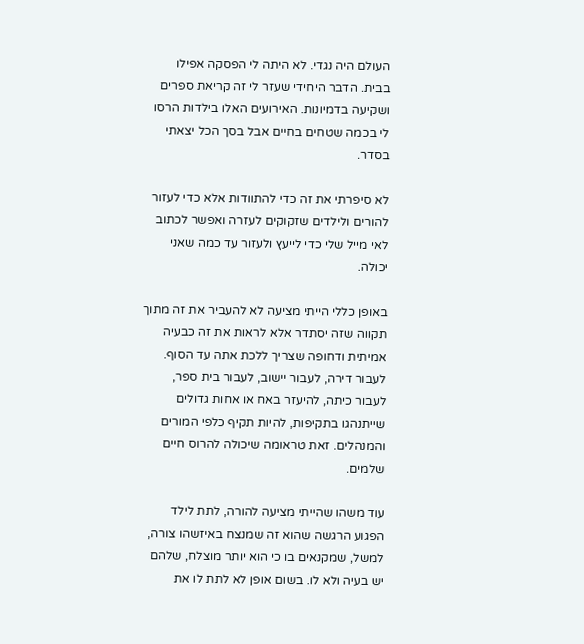העולם היה נגדי. לא היתה לי הפסקה אפילו בבית. הדבר היחידי שעזר לי זה קריאת ספרים ושקיעה בדמיונות. האירועים האלו בילדות הרסו לי בכמה שטחים בחיים אבל בסך הכל יצאתי בסדר.

לא סיפרתי את זה כדי להתוודות אלא כדי לעזור להורים ולילדים שזקוקים לעזרה ואפשר לכתוב לאי מייל שלי כדי לייעץ ולעזור עד כמה שאני יכולה.

באופן כללי הייתי מציעה לא להעביר את זה מתוך תקווה שזה יסתדר אלא לראות את זה כבעיה אמיתית ודחופה שצריך ללכת אתה עד הסוף. לעבור דירה, לעבור יישוב, לעבור בית ספר, לעבור כיתה, להיעזר באח או אחות גדולים שייתנהגו בתקיפות, להיות תקיף כלפי המורים והמנהלים. זאת טראומה שיכולה להרוס חיים שלמים.

עוד משהו שהייתי מציעה להורה, לתת לילד הפגוע הרגשה שהוא זה שמנצח באיזשהו צורה, למשל, שמקנאים בו כי הוא יותר מוצלח, שלהם יש בעיה ולא לו. בשום אופן לא לתת לו את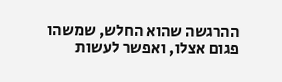ההרגשה שהוא החלש, שמשהו פגום אצלו, ואפשר לעשות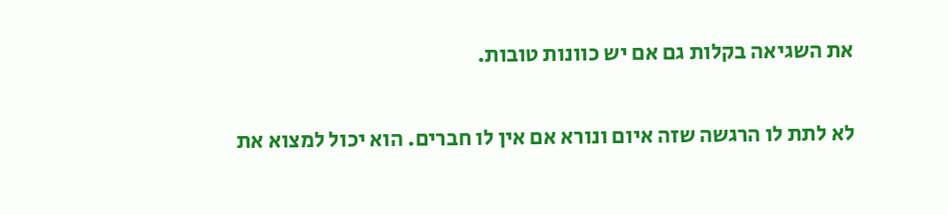את השגיאה בקלות גם אם יש כוונות טובות.

לא לתת לו הרגשה שזה איום ונורא אם אין לו חברים. הוא יכול למצוא את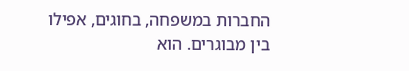החברות במשפחה, בחוגים, אפילו בין מבוגרים. הוא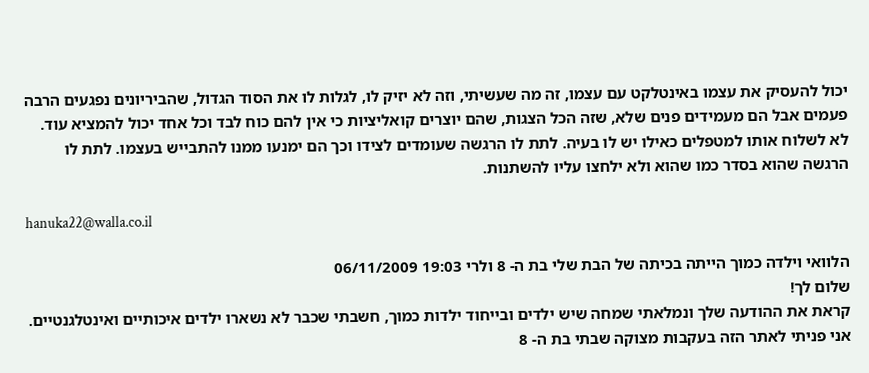יכול להעסיק את עצמו באינטלקט עם עצמו, זה מה שעשיתי, וזה לא יזיק לו, לגלות לו את הסוד הגדול, שהביריונים נפגעים הרבה פעמים אבל הם מעמידים פנים שלא, שזה הכל הצגות, שהם יוצרים קואליציות כי אין להם כוח לבד וכל אחד יכול להמציא עוד. לא לשלוח אותו למטפלים כאילו יש לו בעיה. לתת לו הרגשה שעומדים לצידו וכך הם ימנעו ממנו להתבייש בעצמו. לתת לו הרגשה שהוא בסדר כמו שהוא ולא ילחצו עליו להשתנות.

hanuka22@walla.co.il

הלוואי וילדה כמוך הייתה בכיתה של הבת שלי בת ה- 8 ולרי 19:03 06/11/2009
שלום לך!
קראת את ההודעה שלך ונמלאתי שמחה שיש ילדים ובייחוד ילדות כמוך, חשבתי שכבר לא נשארו ילדים איכותיים ואינטלגנטיים. אני פניתי לאתר הזה בעקבות מצוקה שבתי בת ה- 8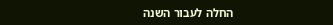החלה לעבור השנה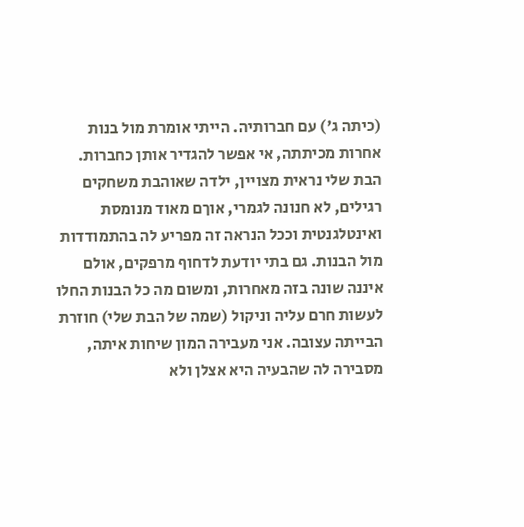(כיתה ג') עם חברותיה. הייתי אומרת מול בנות אחרות מכיתתה, אי אפשר להגדיר אותן כחברות. הבת שלי נראית מצויין, ילדה שאוהבת משחקים רגילים, לא חנונה לגמרי, אוךם מאוד מנומסת ואינטלגנטית וככל הנראה זה מפריע לה בהתמודדות מול הבנות. גם בתי יודעת לדחוף מרפקים, אולם איננה שונה בזה מאחרות, ומשום מה כל הבנות החלו לעשות חרם עליה וניקול (שמה של הבת שלי) חוזרת הבייתה עצובה. אני מעבירה המון שיחות איתה, מסבירה לה שהבעיה היא אצלן ולא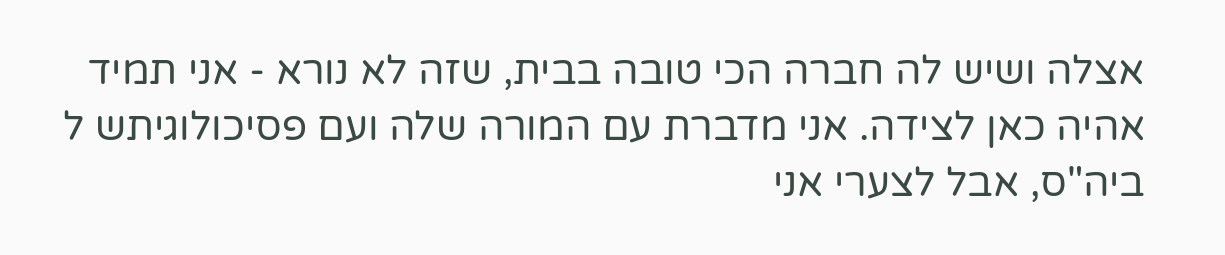אצלה ושיש לה חברה הכי טובה בבית, שזה לא נורא - אני תמיד אהיה כאן לצידה. אני מדברת עם המורה שלה ועם פסיכולוגיתש ל ביה"ס, אבל לצערי אני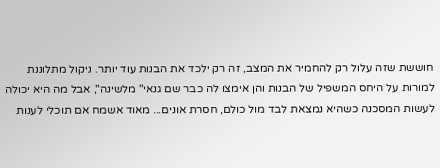חוששת שזה עלול רק להחמיר את המצב, זה רק ילכד את הבנות עוד יותר. ניקול מתלוננת למורות על היחס המשפיל של הבנות והן אימצו לה כבר שם גנאי" מלשינה", אבל מה היא יכולה לעשות המסכנה כשהיא נמצאת לבד מול כולם, חסרת אונים... מאוד אשמח אם תוכלי לענות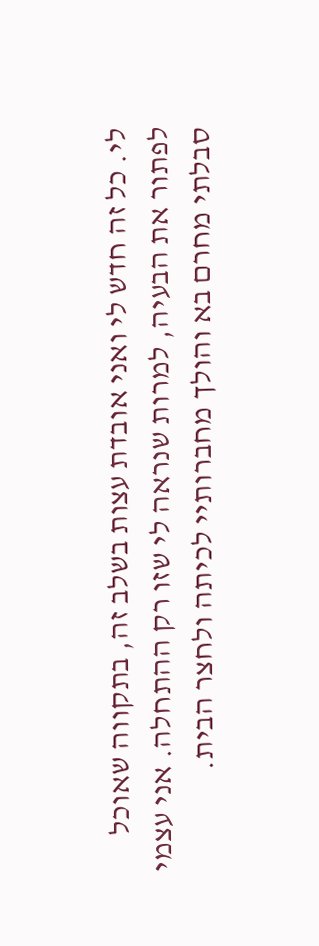לי. כל זה חדש לי ואני אובדת עצות בשלב זה, בתקווה שאוכל לפתור את הבעיה, למרות שנראה לי שזו רק ההתחלה. אני עצמי סבלתי מחרם בא והולך מחברותיי לכיתה ולחצר הבית.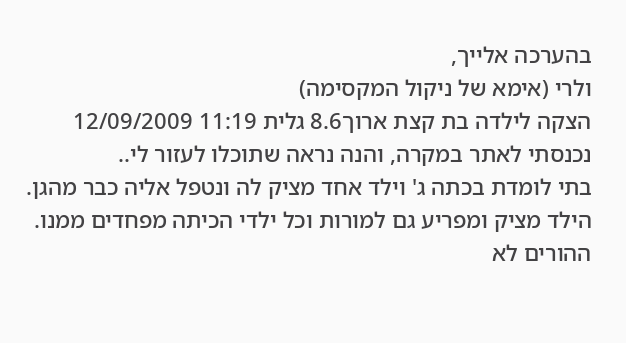בהערכה אלייך,
ולרי (אימא של ניקול המקסימה)
הצקה לילדה בת קצת ארוך8.6 גלית 11:19 12/09/2009
נכנסתי לאתר במקרה, והנה נראה שתוכלו לעזור לי..
בתי לומדת בכתה ג' וילד אחד מציק לה ונטפל אליה כבר מהגן. הילד מציק ומפריע גם למורות וכל ילדי הכיתה מפחדים ממנו. ההורים לא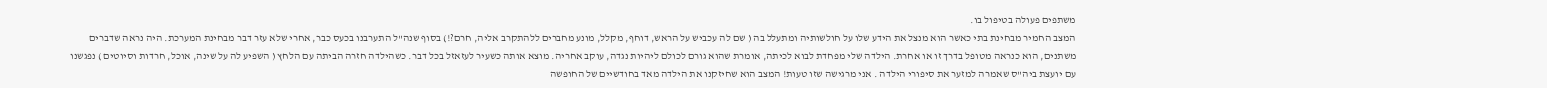משתפים פעולה בטיפול בו.
המצב החמיר מבחינת בתי כאשר הוא מנצל את הידע שלו על חולשותיה ומתעלל בה ( שם לה עכביש על הראש, דוחף, מקלל, מונע מחברים ללהתקרב אליה, חרם?!) בסוף שנה"ל התערבנו בכעס כבר, אחרי שלא עזר דבר מבחינת המערכת. היה נראה שדברים משתנים, הוא כנראה מטופל בדרך זו או אחרת. הילדה שלי מפחדת לבוא לכיתה, אומרת שהוא גורם לכולם ליהיות נגדה, עוקב אחריה. מוצא אותה כשעיר לעזאזל בכל דבר. כשהילדה חזרה הביתה עם הלחץ ( השפיע לה על שינה, אוכל, חרדות וסיוטים ) נפגשנו עם יועצת ביה"ס שאמרה למזער את סיפורי הילדה . אני מרגישה שזו טעות! המצב הוא שחיזקנו את הילדה מאד בחודשיים של החופשה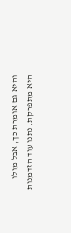והיא גם אומרת כך, אבל מולו היא מתפרקת. נתנו עוד הזדמנות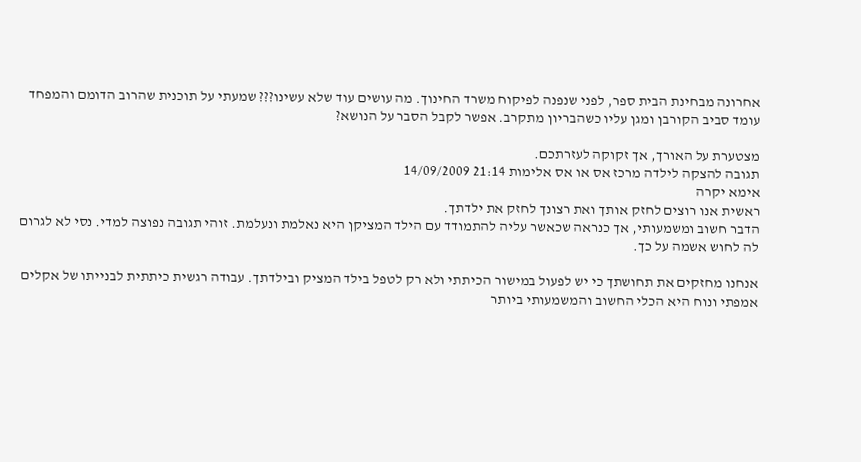אחרונה מבחינת הבית ספר, לפני שנפנה לפיקוח משרד החינוך. מה עושים עוד שלא עשינו??? שמעתי על תוכנית שהרוב הדומם והמפחד עומד סביב הקורבן ומגן עליו כשהבריון מתקרב. אפשר לקבל הסבר על הנושא?

מצטערת על האורך, אך זקוקה לעזרתכם.
תגובה להצקה לילדה מרכז אס או אס אלימות 21:14 14/09/2009
אימא יקרה
ראשית אנו רוצים לחזק אותך ואת רצונך לחזק את ילדתך.
הדבר חשוב ומשמעותי, אך כנראה שכאשר עליה להתמודד עם הילד המציקן היא נאלמת ונעלמת. זוהי תגובה נפוצה למדי. נסי לא לגרום לה לחוש אשמה על כך.

אנחנו מחזקים את תחושתך כי יש לפעול במישור הכיתתי ולא רק לטפל בילד המציק ובילדתך. עבודה רגשית כיתתית לבנייתו של אקלים אמפתי ונוח היא הכלי החשוב והמשמעותי ביותר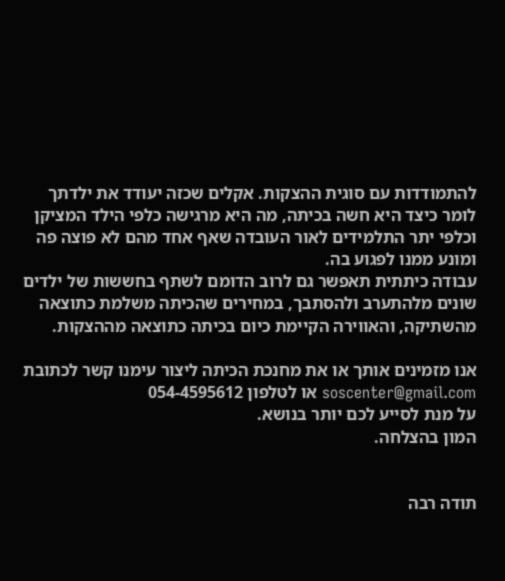להתמודדות עם סוגית ההצקות. אקלים שכזה יעודד את ילדתך לומר כיצד היא חשה בכיתה, מה היא מרגישה כלפי הילד המציקן וכלפי יתר התלמידים לאור העובדה שאף אחד מהם לא פוצה פה ומונע ממנו לפגוע בה.
עבודה כיתתית תאפשר גם לרוב הדומם לשתף בחששות של ילדים שונים מלהתערב ולהסתבך, במחירים שהכיתה משלמת כתוצאה מהשתיקה, והאווירה הקיימת כיום בכיתה כתוצאה מההצקות.

אנו מזמינים אותך או את מחנכת הכיתה ליצור עימנו קשר לכתובת soscenter@gmail.com או לטלפון 054-4595612
על מנת לסייע לכם יותר בנושא.
המון בהצלחה.


תודה רבה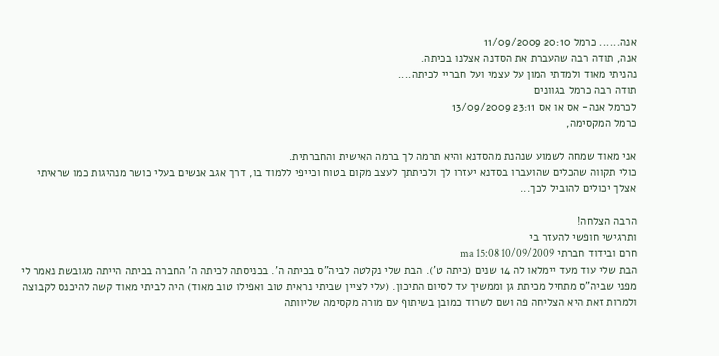אנה...... כרמל 20:10 11/09/2009
אנה, תודה רבה שהעברת את הסדנה אצלנו בכיתה.
נהניתי מאוד ולמדתי המון על עצמי ועל חבריי לכיתה....
תודה רבה כרמל בגוונים
לכרמל אנה- אס או אס 23:11 13/09/2009
כרמל המקסימה,

אני מאוד שמחה לשמוע שנהנת מהסדנא והיא תרמה לך ברמה האישית והחברתית.
כולי תקווה שהכלים שהועברו בסדנא יעזרו לך ולכיתתך לעצב מקום בטוח וכייפי ללמוד בו, דרך אגב אנשים בעלי כושר מנהיגות כמו שראיתי אצלך יכולים להוביל לכך...

הרבה הצלחה!
ותרגישי חופשי להעזר בי
חרם ובידוד חברתי ma 15:08 10/09/2009
הבת שלי עוד מעד יימלאו לה 14 שנים (כיתה ט'). הבת שלי נקלטה לביה"ס בכיתה ה'. בכניסתה לכיתה ה' החברה בכיתה הייתה מגובשת נאמר לי מפני שביה"ס מתחיל מכיתת גן וממשיך עד לסיום התיכון. (עלי לציין שביתי נראית טוב ואפילו טוב מאוד) היה לביתי מאוד קשה להיכנס לקבוצה ולמרות זאת היא הצליחה פה ושם לשרוד כמובן בשיתוף עם מורה מקסימה שליוותה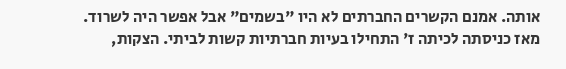אותה. אמנם הקשרים החברתים לא היו "בשמים" אבל אפשר היה לשרוד. מאז כניסתה לכיתה ז' התחילו בעיות חברתיות קשות לביתי. הצקות,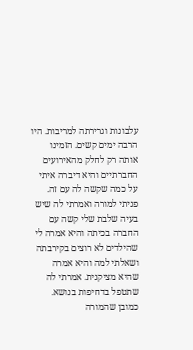עלבונות וגרירתה למריבות. היו הרבה ימים קשים. הזמינו אותה רק לחלק מהאירועים החברתיים והיא דיברה איתי על כמה שקשה לה עם זה. פניתי למורה ואמרתי לה שיש בעיה שלבת שלי קשה עם החברה בכיתה והיא אמרה לי שהילדים לא רוצים בקירבתה ושאלתי למה והיא אמרה שהיא מציקנית. אמרתי לה שתטפל בדחיפות בנושא. כמובן שהמורה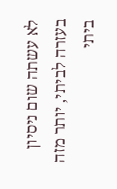לא עשתה שום ניסיון בעזרה לביתי, יותר מזה ביתי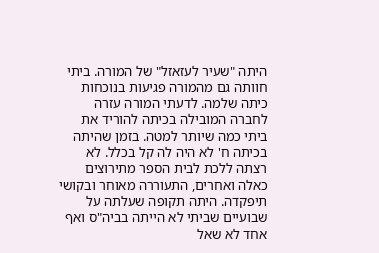היתה "שעיר לעזאזל" של המורה. ביתי חוותה גם מהמורה פגיעות בנוכחות כיתה שלמה. לדעתי המורה עזרה לחברה המובילה בכיתה להוריד את ביתי כמה שיותר למטה. בזמן שהיתה בכיתה ח' לא היה לה קל בכלל. לא רצתה ללכת לבית הספר מתירוצים כאלה ואחרים, התעוררה מאוחר ובקושי תיפקדה. היתה תקופה שעלתה על שבועיים שביתי לא הייתה בביה"ס ואף אחד לא שאל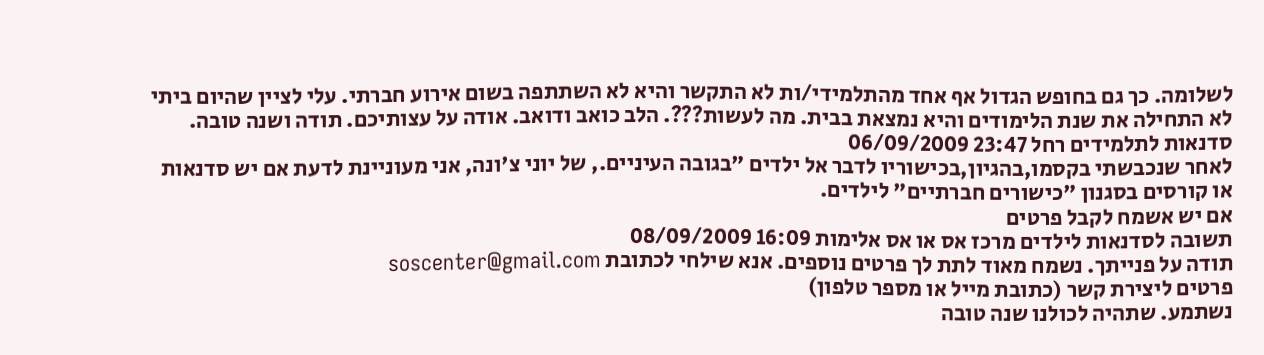לשלומה. כך גם בחופש הגדול אף אחד מהתלמידי/ות לא התקשר והיא לא השתתפה בשום אירוע חברתי. עלי לציין שהיום ביתי לא התחילה את שנת הלימודים והיא נמצאת בבית. מה לעשות???. הלב כואב ודואב. אודה על עצותיכם. תודה ושנה טובה.
סדנאות לתלמידים רחל 23:47 06/09/2009
לאחר שנכבשתי בקסמו,בהגיון,בכישוריו לדבר אל ילדים "בגובה העיניים., של יוני צ'ונה, אני מעוניינת לדעת אם יש סדנאות או קורסים בסגנון "כישורים חברתיים" לילדים.
אם יש אשמח לקבל פרטים
תשובה לסדנאות לילדים מרכז אס או אס אלימות 16:09 08/09/2009
תודה על פנייתך. נשמח מאוד לתת לך פרטים נוספים. אנא שילחי לכתובת soscenter@gmail.com
פרטים ליצירת קשר (כתובת מייל או מספר טלפון)
נשתמע. שתהיה לכולנו שנה טובה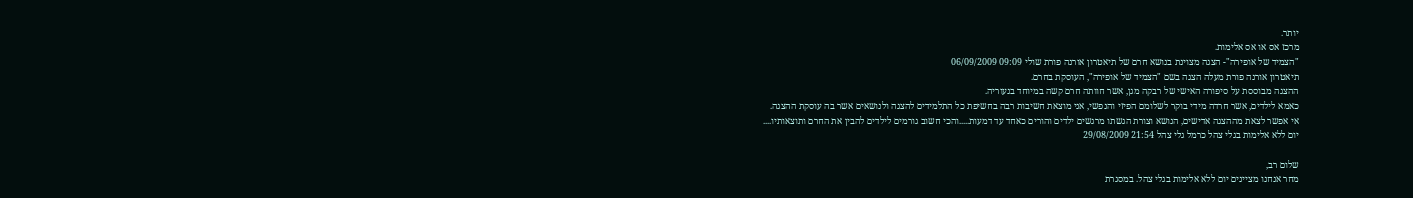יותר.
מרכז אס או אס אלימות.
"הצמיד של אופירה"- הצגה מצוינת בנושא חרם של תיאטרון אורנה פורת שולי 09:09 06/09/2009
תיאטרון אורנה פורת מעלה הצגה בשם "הצמיד של אופירה", העוסקת בחרם.
ההצגה מבוססת על סיפורה האישי של רבקה מגן, אשר חוותה חרם קשה במיוחד בנעוריה.
כאמא לילדים, אשר חרדה מידי בוקר לשלומם הפיזי והנפשי, אני מוצאת חשיבות רבה בחשיפת כל התלמידים להצגה ולנושאים אשר בה עוסקת ההצגה.
אי אפשר לצאת מההצגה אדישים, הנושא וצורת הגשתו מרגשים ילדים והורים כאחד עד דמעות.....והכי חשוב גורמים לילדים להבין את החרם ותוצאותיו....
יום ללא אלימות בגלי צהל כרמל גלי צהל 21:54 29/08/2009

שלום רב,
מחר אנחנו מציינים יום ללא אלימות בגלי צהל. במסגרת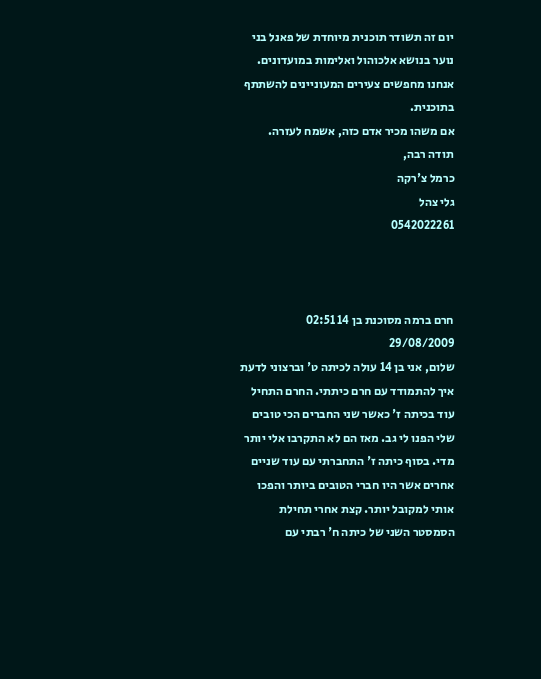יום זה תשודר תוכנית מיוחדת של פאנל בני נוער בנושא אלכוהול ואלימות במועדונים. אנחנו מחפשים צעירים המעוניינים להשתתף בתוכנית.
אם משהו מכיר אדם כזה, אשמח לעזרה.
תודה רבה,
כרמל צ'רקה
גלי צהל
0542022261



חרם ברמה מסוכנת בן 14 02:51 29/08/2009
שלום, אני בן 14 עולה לכיתה ט' וברצוני לדעת איך להתמודד עם חרם כיתתי. החרם התחיל עוד בכיתה ז' כאשר שני החברים הכי טובים שלי הפנו לי גב. מאז הם לא התקרבו אלי יותר מדי. בסוף כיתה ז' התחברתי עם עוד שניים אחרים אשר היו חברי הטובים ביותר והפכו אותי למקובל יותר. קצת אחרי תחילת הסמסטר השני של כיתה ח' רבתי עם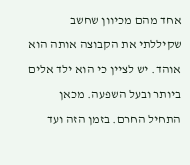אחד מהם מכיוון שחשב שקיללתי את הקבוצה אותה הוא אוהד. יש לציין כי הוא ילד אלים ביותר ובעל השפעה. מכאן התחיל החרם. בזמן הזה ועד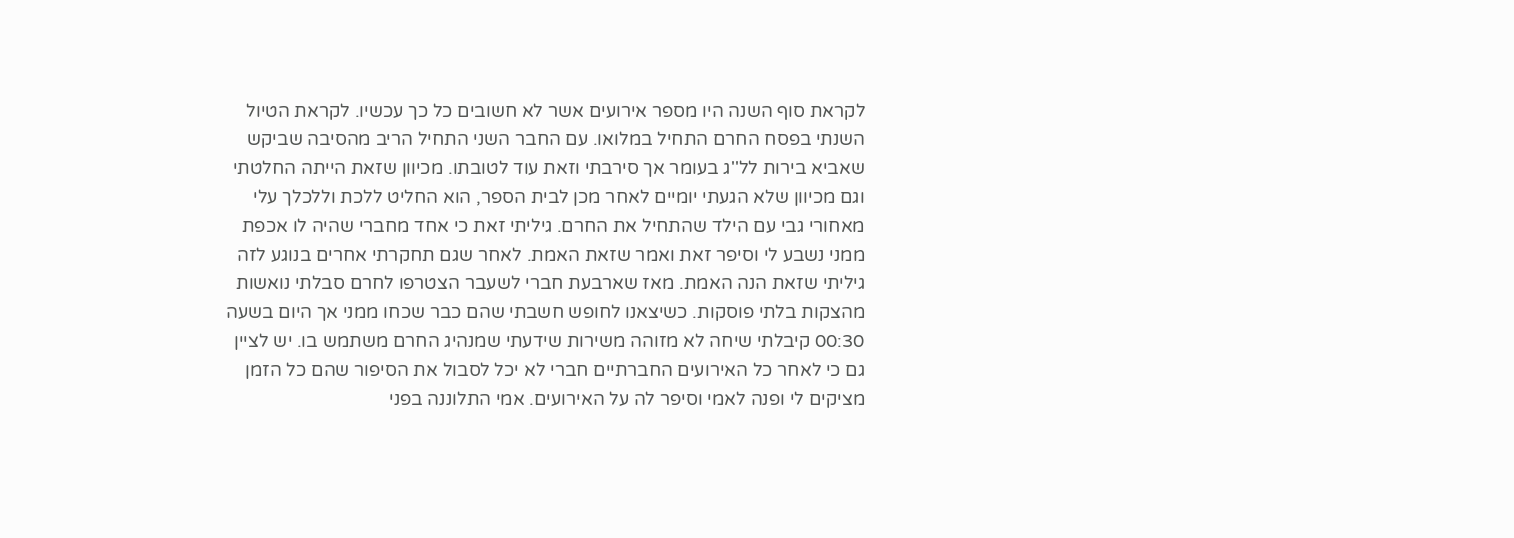לקראת סוף השנה היו מספר אירועים אשר לא חשובים כל כך עכשיו. לקראת הטיול השנתי בפסח החרם התחיל במלואו. עם החבר השני התחיל הריב מהסיבה שביקש שאביא בירות לל''ג בעומר אך סירבתי וזאת עוד לטובתו. מכיוון שזאת הייתה החלטתי וגם מכיוון שלא הגעתי יומיים לאחר מכן לבית הספר, הוא החליט ללכת וללכלך עלי מאחורי גבי עם הילד שהתחיל את החרם. גיליתי זאת כי אחד מחברי שהיה לו אכפת ממני נשבע לי וסיפר זאת ואמר שזאת האמת. לאחר שגם תחקרתי אחרים בנוגע לזה גיליתי שזאת הנה האמת. מאז שארבעת חברי לשעבר הצטרפו לחרם סבלתי נואשות מהצקות בלתי פוסקות. כשיצאנו לחופש חשבתי שהם כבר שכחו ממני אך היום בשעה 00:30 קיבלתי שיחה לא מזוהה משירות שידעתי שמנהיג החרם משתמש בו. יש לציין גם כי לאחר כל האירועים החברתיים חברי לא יכל לסבול את הסיפור שהם כל הזמן מציקים לי ופנה לאמי וסיפר לה על האירועים. אמי התלוננה בפני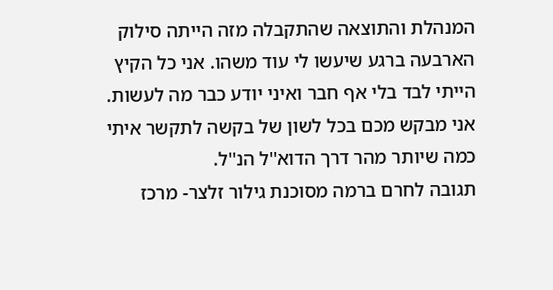המנהלת והתוצאה שהתקבלה מזה הייתה סילוק הארבעה ברגע שיעשו לי עוד משהו. אני כל הקיץ הייתי לבד בלי אף חבר ואיני יודע כבר מה לעשות. אני מבקש מכם בכל לשון של בקשה לתקשר איתי כמה שיותר מהר דרך הדוא''ל הנ''ל.
תגובה לחרם ברמה מסוכנת גילור זלצר- מרכז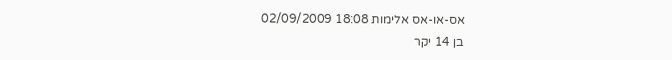אס-או-אס אלימות 18:08 02/09/2009
בן 14 יקר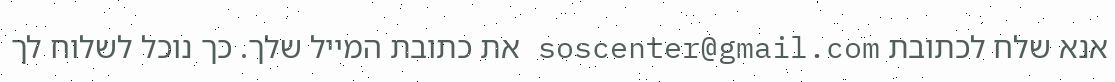אנא שלח לכתובת soscenter@gmail.com את כתובת המייל שלך. כך נוכל לשלוח לך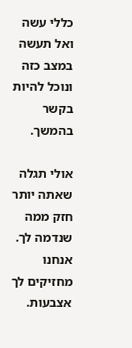כללי עשה ואל תעשה במצב כזה ונוכל להיות בקשר בהמשך.

אולי תגלה שאתה יותר חזק ממה שנדמה לך.
אנחנו מחזיקים לך אצבעות.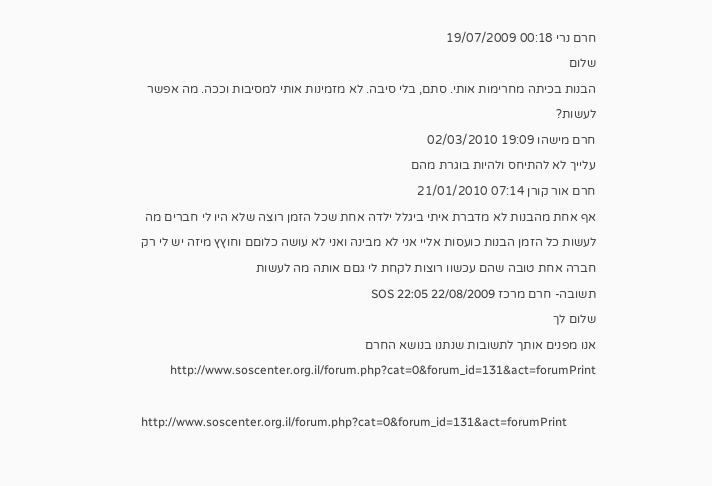חרם נרי 00:18 19/07/2009
שלום
הבנות בכיתה מחרימות אותי. סתם, בלי סיבה. לא מזמינות אותי למסיבות וככה. מה אפשר לעשות?
חרם מישהו 19:09 02/03/2010
עלייך לא להתיחס ולהיות בוגרת מהם
חרם אור קורן 07:14 21/01/2010
אף אחת מהבנות לא מדברת איתי ביגלל ילדה אחת שכל הזמן רוצה שלא היו לי חברים מה לעשות כל הזמן הבנות כועסות אליי אני לא מבינה ואני לא עושה כלוםם וחוץץ מיזה יש לי רק חברה אחת טובה שהם עכשוו רוצות לקחת לי גםם אותה מה לעשות
תשובה- חרם מרכז SOS 22:05 22/08/2009
שלום לך
אנו מפנים אותך לתשובות שנתנו בנושא החרם http://www.soscenter.org.il/forum.php?cat=0&forum_id=131&act=forumPrint

http://www.soscenter.org.il/forum.php?cat=0&forum_id=131&act=forumPrint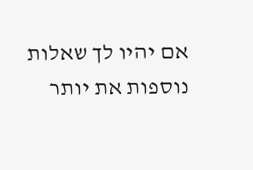אם יהיו לך שאלות נוספות את יותר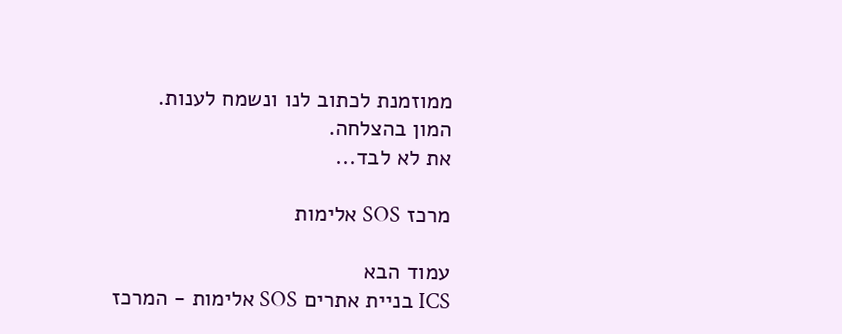ממוזמנת לכתוב לנו ונשמח לענות.
המון בהצלחה.
את לא לבד...

מרכז SOS אלימות

עמוד הבא
ICS בניית אתרים SOS אלימות - המרכז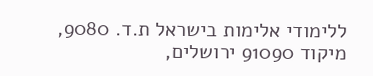ללימודי אלימות בישראל ת.ד. 9080, מיקוד 91090 ירושלים,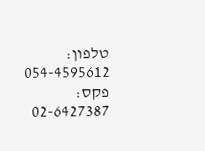טלפון: 054-4595612 פקס: 02-6427387